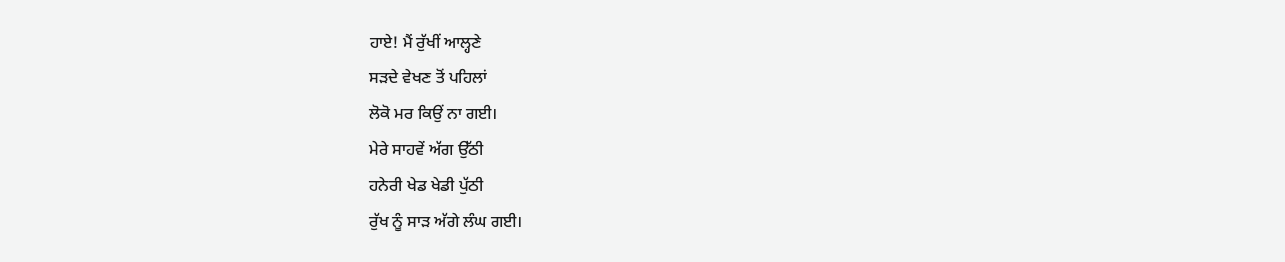ਹਾਏ! ਮੈਂ ਰੁੱਖੀਂ ਆਲ੍ਹਣੇ
ਸੜਦੇ ਵੇਖਣ ਤੋਂ ਪਹਿਲਾਂ
ਲੋਕੋ ਮਰ ਕਿਉਂ ਨਾ ਗਈ।
ਮੇਰੇ ਸਾਹਵੇਂ ਅੱਗ ਉੱਠੀ
ਹਨੇਰੀ ਖੇਡ ਖੇਡੀ ਪੁੱਠੀ
ਰੁੱਖ ਨੂੰ ਸਾੜ ਅੱਗੇ ਲੰਘ ਗਈ।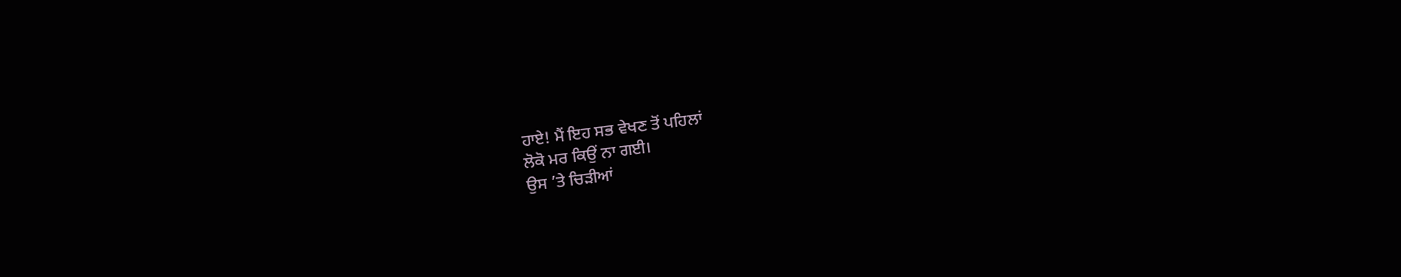ਹਾਏ! ਮੈਂ ਇਹ ਸਭ ਵੇਖਣ ਤੋਂ ਪਹਿਲਾਂ
ਲੋਕੋ ਮਰ ਕਿਉਂ ਨਾ ਗਈ।
ਉਸ ’ਤੇ ਚਿੜੀਆਂ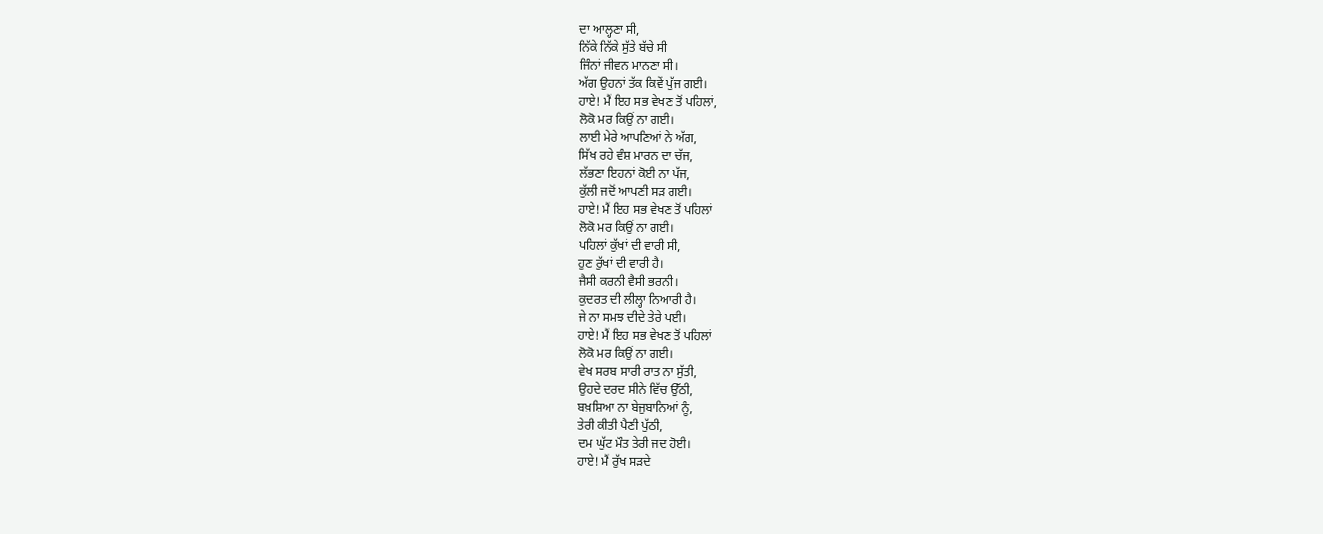ਦਾ ਆਲ੍ਹਣਾ ਸੀ,
ਨਿੱਕੇ ਨਿੱਕੇ ਸੁੱਤੇ ਬੱਚੇ ਸੀ
ਜਿੰਨਾਂ ਜੀਵਨ ਮਾਨਣਾ ਸੀ।
ਅੱਗ ਉਹਨਾਂ ਤੱਕ ਕਿਵੇਂ ਪੁੱਜ ਗਈ।
ਹਾਏ! ਮੈਂ ਇਹ ਸਭ ਵੇਖਣ ਤੋਂ ਪਹਿਲਾਂ,
ਲੋਕੋ ਮਰ ਕਿਉਂ ਨਾ ਗਈ।
ਲਾਈ ਮੇਰੇ ਆਪਣਿਆਂ ਨੇ ਅੱਗ,
ਸਿੱਖ ਰਹੇ ਵੰਸ਼ ਮਾਰਨ ਦਾ ਚੱਜ,
ਲੱਭਣਾ ਇਹਨਾਂ ਕੋਈ ਨਾ ਪੱਜ,
ਕੁੱਲੀ ਜਦੋਂ ਆਪਣੀ ਸੜ ਗਈ।
ਹਾਏ! ਮੈਂ ਇਹ ਸਭ ਵੇਖਣ ਤੋਂ ਪਹਿਲਾਂ
ਲੋਕੋ ਮਰ ਕਿਉਂ ਨਾ ਗਈ।
ਪਹਿਲਾਂ ਕੁੱਖਾਂ ਦੀ ਵਾਰੀ ਸੀ,
ਹੁਣ ਰੁੱਖਾਂ ਦੀ ਵਾਰੀ ਹੈ।
ਜੈਸੀ ਕਰਨੀ ਵੈਸੀ ਭਰਨੀ।
ਕੁਦਰਤ ਦੀ ਲੀਲ੍ਹਾ ਨਿਆਰੀ ਹੈ।
ਜੇ ਨਾ ਸਮਝ ਦੀਦੇ ਤੇਰੇ ਪਈ।
ਹਾਏ! ਮੈਂ ਇਹ ਸਭ ਵੇਖਣ ਤੋਂ ਪਹਿਲਾਂ
ਲੋਕੋ ਮਰ ਕਿਉਂ ਨਾ ਗਈ।
ਵੇਖ ਸਰਬ ਸਾਰੀ ਰਾਤ ਨਾ ਸੁੱਤੀ,
ਉਹਦੇ ਦਰਦ ਸੀਨੇ ਵਿੱਚ ਉੱਠੀ,
ਬਖ਼ਸ਼ਿਆ ਨਾ ਬੇਜੁਬਾਨਿਆਂ ਨੂੰ,
ਤੇਰੀ ਕੀਤੀ ਪੈਣੀ ਪੁੱਠੀ,
ਦਮ ਘੁੱਟ ਮੌਤ ਤੇਰੀ ਜਦ ਹੋਈ।
ਹਾਏ! ਮੈਂ ਰੁੱਖ ਸੜਦੇ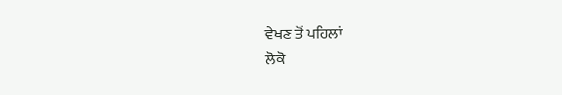ਵੇਖਣ ਤੋਂ ਪਹਿਲਾਂ
ਲੋਕੋ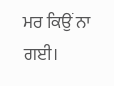ਮਰ ਕਿਉਂ ਨਾ ਗਈ।